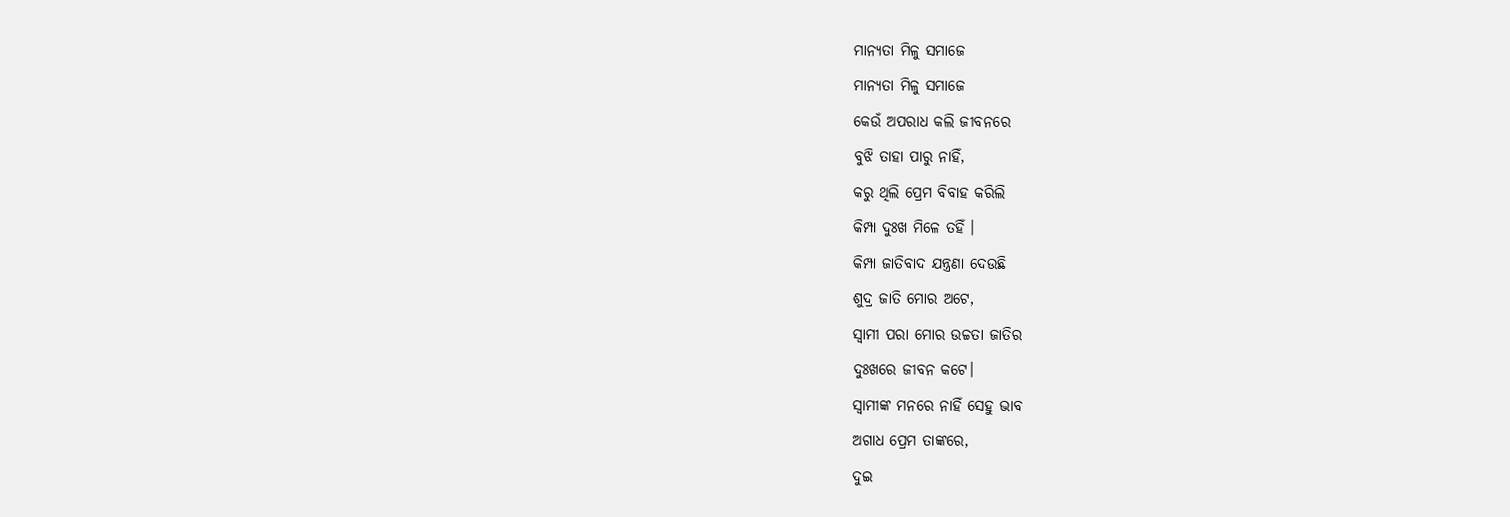ମାନ୍ୟତା ମିଳୁ ସମାଜେ
ମାନ୍ୟତା ମିଳୁ ସମାଜେ
କେଉଁ ଅପରାଧ କଲି ଜୀବନରେ
ବୁଝି ତାହା ପାରୁ ନାହିଁ,
କରୁ ଥିଲି ପ୍ରେମ ବିବାହ କରିଲି
କିମ୍ପା ଦୁଃଖ ମିଳେ ତହିଁ ।
କିମ୍ପା ଜାତିବାଦ ଯନ୍ତ୍ରଣା ଦେଉଛି
ଶୁଦ୍ର ଜାତି ମୋର ଅଟେ,
ସ୍ବାମୀ ପରା ମୋର ଉଚ୍ଚତା ଜାତିର
ଦୁଃଖରେ ଜୀବନ କଟେ।
ସ୍ବାମୀଙ୍କ ମନରେ ନାହିଁ ସେହୁ ଭାବ
ଅଗାଧ ପ୍ରେମ ତାଙ୍କରେ,
ଦୁଇ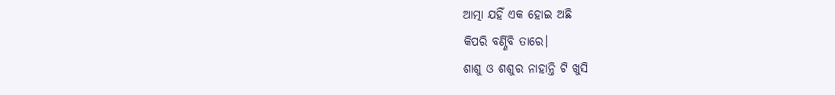ଆତ୍ମା ଯହିଁ ଏକ ହୋଇ ଅଛି
କିପରି ବର୍ଣ୍ଣିବି ତାରେ।
ଶାଶୁ ଓ ଶଶୁର ନାହାନ୍ତି ଟି ଖୁସି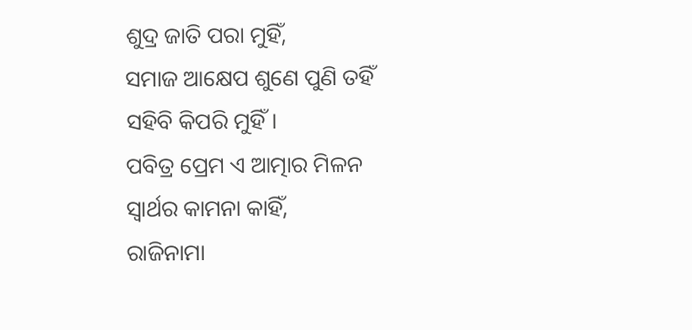ଶୁଦ୍ର ଜାତି ପରା ମୁହିଁ,
ସମାଜ ଆକ୍ଷେପ ଶୁଣେ ପୁଣି ତହିଁ
ସହିବି କିପରି ମୁହିଁ।
ପବିତ୍ର ପ୍ରେମ ଏ ଆତ୍ମାର ମିଳନ
ସ୍ବାର୍ଥର କାମନା କାହିଁ,
ରାଜିନାମା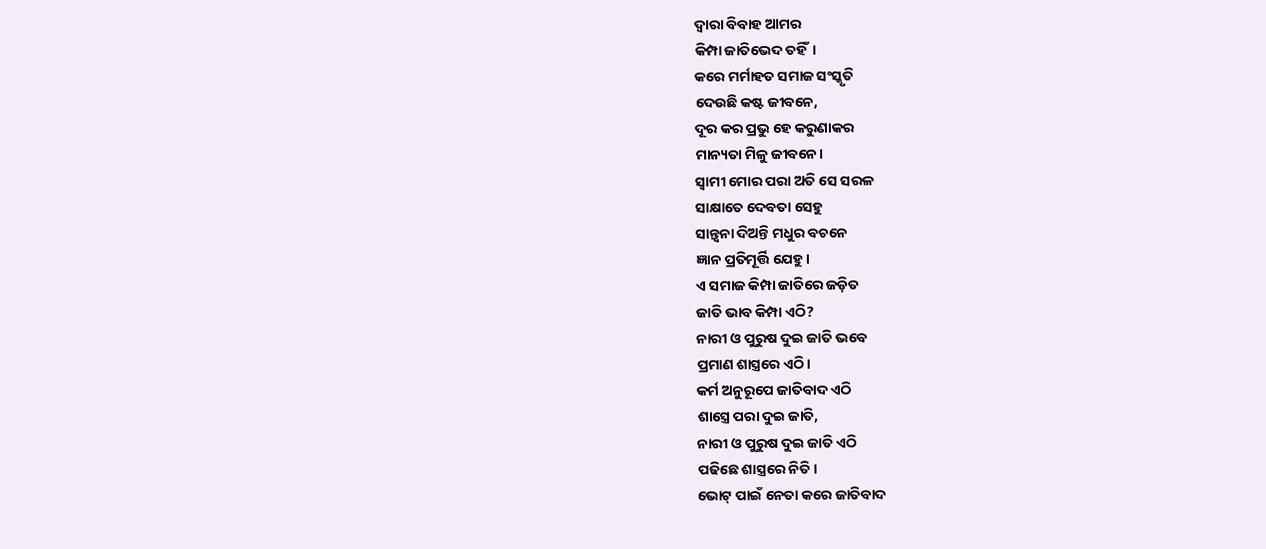ଦ୍ବାରା ବିବାହ ଆମର
କିମ୍ପା ଜାତିଭେଦ ତହିଁ।
କରେ ମର୍ମାହତ ସମାଜ ସଂସ୍କୃତି
ଦେଉଛି କଷ୍ଟ ଜୀବନେ,
ଦୂର କର ପ୍ରଭୁ ହେ କରୁଣାକର
ମାନ୍ୟତା ମିଳୁ ଜୀବନେ।
ସ୍ବାମୀ ମୋର ପରା ଅତି ସେ ସରଳ
ସାକ୍ଷାତେ ଦେବତା ସେହୁ
ସାନ୍ତ୍ବନା ଦିଅନ୍ତି ମଧୁର ବଚନେ
ଜ୍ଞାନ ପ୍ରତିମୂର୍ତ୍ତି ଯେହୁ।
ଏ ସମାଜ କିମ୍ପା ଜାତିରେ ଜଡ଼ିତ
ଜାତି ଭାବ କିମ୍ପା ଏଠି?
ନାରୀ ଓ ପୁରୁଷ ଦୁଇ ଜାତି ଭବେ
ପ୍ରମାଣ ଶାସ୍ତ୍ରରେ ଏଠି।
କର୍ମ ଅନୁରୂପେ ଜାତିବାଦ ଏଠି
ଶାସ୍ତ୍ରେ ପରା ଦୁଇ ଜାତି,
ନାରୀ ଓ ପୁରୁଷ ଦୁଇ ଜାତି ଏଠି
ପଢିଛେ ଶାସ୍ତ୍ରରେ ନିତି।
ଭୋଟ୍ ପାଇଁ ନେତା କରେ ଜାତିବାଦ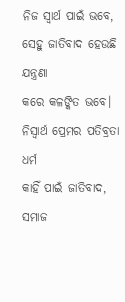ନିଜ ସ୍ବାର୍ଥ ପାଇଁ ଭବେ,
ସେହୁ ଜାତିବାଦ ହେଉଛି ଯନ୍ତ୍ରଣା
କରେ କଳଙ୍କିତ ଭବେ।
ନିସ୍ବାର୍ଥ ପ୍ରେମର ପତିବ୍ରତା ଧର୍ମ
କାହିଁ ପାଇଁ ଜାତିବାଦ,
ସମାଜ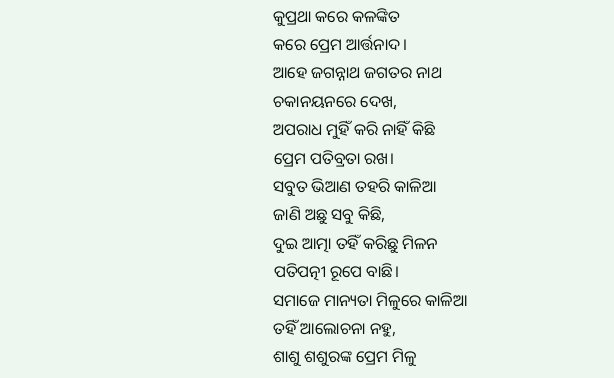କୁପ୍ରଥା କରେ କଳଙ୍କିତ
କରେ ପ୍ରେମ ଆର୍ତ୍ତନାଦ।
ଆହେ ଜଗନ୍ନାଥ ଜଗତର ନାଥ
ଚକାନୟନରେ ଦେଖ,
ଅପରାଧ ମୁହିଁ କରି ନାହିଁ କିଛି
ପ୍ରେମ ପତିବ୍ରତା ରଖ।
ସବୁତ ଭିଆଣ ତହରି କାଳିଆ
ଜାଣି ଅଛୁ ସବୁ କିଛି,
ଦୁଇ ଆତ୍ମା ତହିଁ କରିଛୁ ମିଳନ
ପତିପତ୍ନୀ ରୂପେ ବାଛି।
ସମାଜେ ମାନ୍ୟତା ମିଳୁରେ କାଳିଆ
ତହିଁ ଆଲୋଚନା ନହୁ,
ଶାଶୁ ଶଶୁରଙ୍କ ପ୍ରେମ ମିଳୁ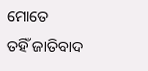ମୋତେ
ତହିଁ ଜାତିବାଦ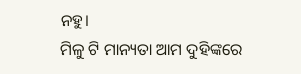ନହୁ।
ମିଳୁ ଟି ମାନ୍ୟତା ଆମ ଦୁହିଙ୍କରେ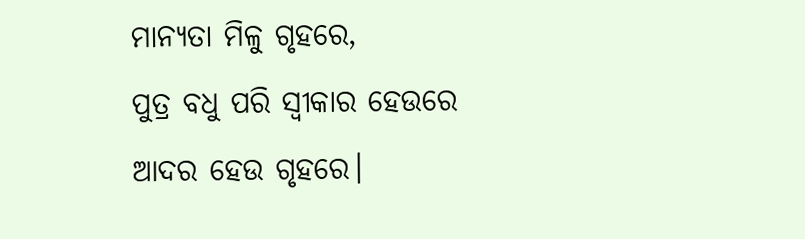ମାନ୍ୟତା ମିଳୁ ଗୃହରେ,
ପୁତ୍ର ବଧୁ ପରି ସ୍ବୀକାର ହେଉରେ
ଆଦର ହେଉ ଗୃହରେ।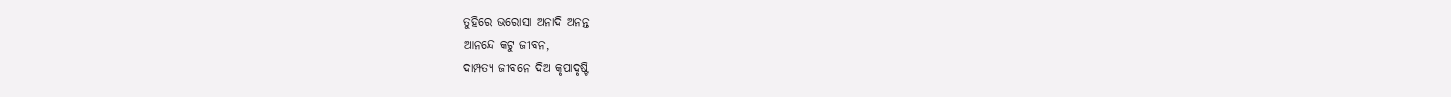ତୁହିରେ ଭରୋସା ଅନାଦି ଅନନ୍ତ
ଆନନ୍ଦେ କଟୁ ଜୀବନ,
ଦାମ୍ପତ୍ୟ ଜୀବନେ ଦିଅ କୃପାଦୃଷ୍ଟି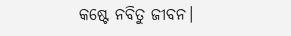କଷ୍ଟେ ନବିତୁ ଜୀବନ।